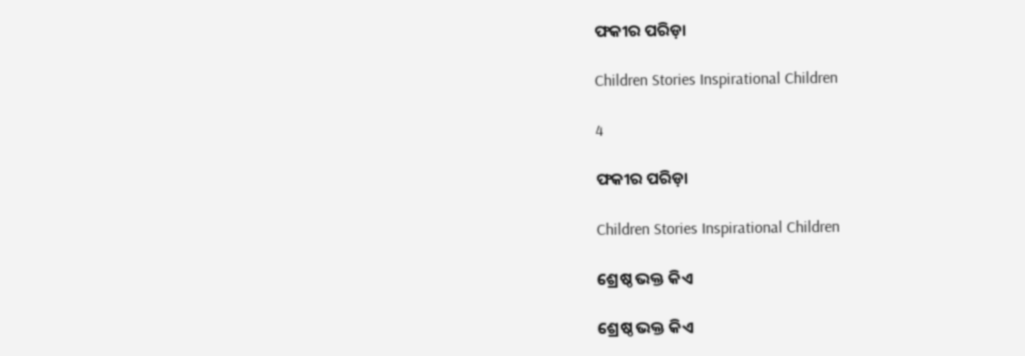ଫକୀର ପରିଡ଼ା

Children Stories Inspirational Children

4

ଫକୀର ପରିଡ଼ା

Children Stories Inspirational Children

ଶ୍ରେଷ୍ଠ ଭକ୍ତ କିଏ

ଶ୍ରେଷ୍ଠ ଭକ୍ତ କିଏ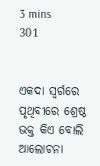3 mins
301


ଏକଦା ସ୍ୱର୍ଗରେ ପୃଥିବୀରେ ଶ୍ରେଷ୍ଠ ଭକ୍ତ କିଏ ବୋଲି ଆଲୋଚନା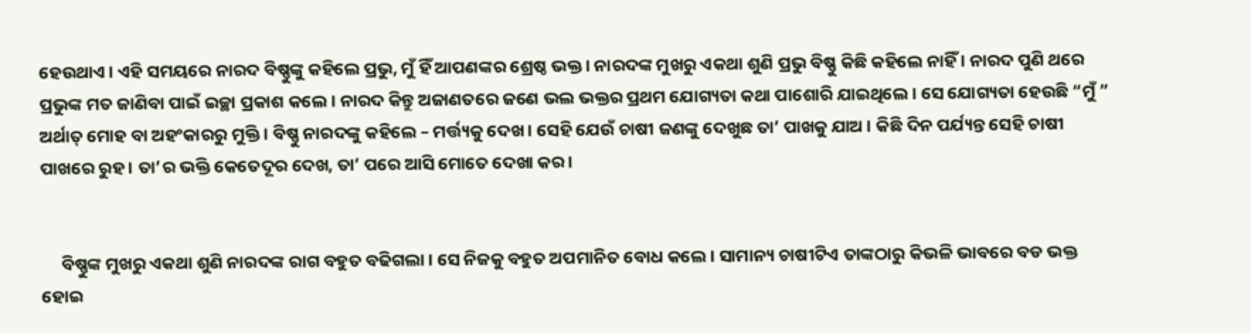ହେଉଥାଏ । ଏହି ସମୟରେ ନାରଦ ବିଷ୍ଣୁଙ୍କୁ କହିଲେ ପ୍ରଭୁ, ମୁଁ ହିଁ ଆପଣଙ୍କର ଶ୍ରେଷ୍ଠ ଭକ୍ତ । ନାରଦଙ୍କ ମୁଖରୁ ଏକଥା ଶୁଣି ପ୍ରଭୁ ବିଷ୍ଣୁ କିଛି କହିଲେ ନାହିଁ । ନାରଦ ପୁଣି ଥରେ ପ୍ରଭୁଙ୍କ ମତ ଜାଣିବା ପାଇଁ ଇଚ୍ଛା ପ୍ରକାଶ କଲେ । ନାରଦ କିନ୍ତୁ ଅଜାଣତରେ ଜଣେ ଭଲ ଭକ୍ତର ପ୍ରଥମ ଯୋଗ୍ୟତା କଥା ପାଶୋରି ଯାଇଥିଲେ । ସେ ଯୋଗ୍ୟତା ହେଉଛି “ମୁଁ ” ଅର୍ଥାତ୍ ମୋହ ବା ଅହଂକାରରୁ ମୁକ୍ତି । ବିଷ୍ଣୁ ନାରଦଙ୍କୁ କହିଲେ – ମର୍ତ୍ତ୍ୟକୁ ଦେଖ । ସେହି ଯେଉଁ ଚାଷୀ ଜଣଙ୍କୁ ଦେଖୁଛ ତା’ ପାଖକୁ ଯାଅ । କିଛି ଦିନ ପର୍ଯ୍ୟନ୍ତ ସେହି ଚାଷୀ ପାଖରେ ରୁହ । ତା’ର ଭକ୍ତି କେତେଦୂର ଦେଖ, ତା’ ପରେ ଆସି ମୋତେ ଦେଖା କର ।


     ବିଷ୍ଣୁଙ୍କ ମୁଖରୁ ଏକଥା ଶୁଣି ନାରଦଙ୍କ ରାଗ ବହୁତ ବଢିଗଲା । ସେ ନିଜକୁ ବହୁତ ଅପମାନିତ ବୋଧ କଲେ । ସାମାନ୍ୟ ଚାଷୀଟିଏ ତାଙ୍କଠାରୁ କିଭଳି ଭାବରେ ବଡ ଭକ୍ତ ହୋଇ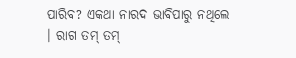ପାରିବ? ଏକଥା ନାରଦ ଭାବିପାରୁ ନଥିଲେ । ରାଗ ତମ୍ ତମ୍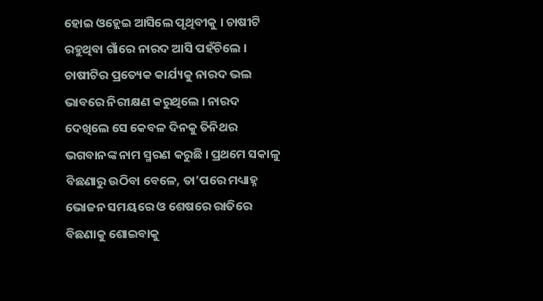ହୋଇ ଓହ୍ଲେଇ ଆସିଲେ ପୃଥିବୀକୁ । ଚାଷୀଟି ରହୁଥିବା ଗାଁରେ ନାରଦ ଆସି ପହଁଚିଲେ । ଚାଷୀଟିର ପ୍ରତ୍ୟେକ କାର୍ଯ୍ୟକୁ ନାରଦ ଭଲ ଭାବରେ ନିରୀକ୍ଷଣ କରୁଥିଲେ । ନାରଦ ଦେଖିଲେ ସେ କେବଳ ଦିନକୁ ତିନିଥର ଭଗବାନଙ୍କ ନାମ ସ୍ମରଣ କରୁଛି । ପ୍ରଥମେ ସକାଳୁ ବିଛଣାରୁ ଉଠିବା ବେଳେ, ତା’ପରେ ମଧ୍ୟାହ୍ନ ଭୋଜନ ସମୟରେ ଓ ଶେଷରେ ରାତିରେ ବିଛଣାକୁ ଶୋଇବାକୁ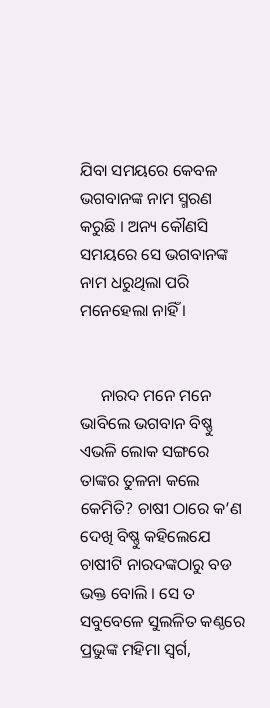ଯିବା ସମୟରେ କେବଳ ଭଗବାନଙ୍କ ନାମ ସ୍ମରଣ କରୁଛି । ଅନ୍ୟ କୌଣସି ସମୟରେ ସେ ଭଗବାନଙ୍କ ନାମ ଧରୁଥିଲା ପରି ମନେହେଲା ନାହିଁ ।


     ନାରଦ ମନେ ମନେ ଭାବିଲେ ଭଗବାନ ବିଷ୍ଣୁ ଏଭଳି ଲୋକ ସଙ୍ଗରେ ତାଙ୍କର ତୁଳନା କଲେ କେମିତି? ଚାଷୀ ଠାରେ କ’ଣ ଦେଖି ବିଷ୍ଣୁ କହିଲେଯେ ଚାଷୀଟି ନାରଦଙ୍କଠାରୁ ବଡ ଭକ୍ତ ବୋଲି । ସେ ତ ସବୁବେଳେ ସୁଲଳିତ କଣ୍ଠରେ ପ୍ରଭୁଙ୍କ ମହିମା ସ୍ୱର୍ଗ,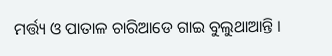ମର୍ତ୍ତ୍ୟ ଓ ପାତାଳ ଚାରିଆଡେ ଗାଇ ବୁଲୁଥାଆନ୍ତି ।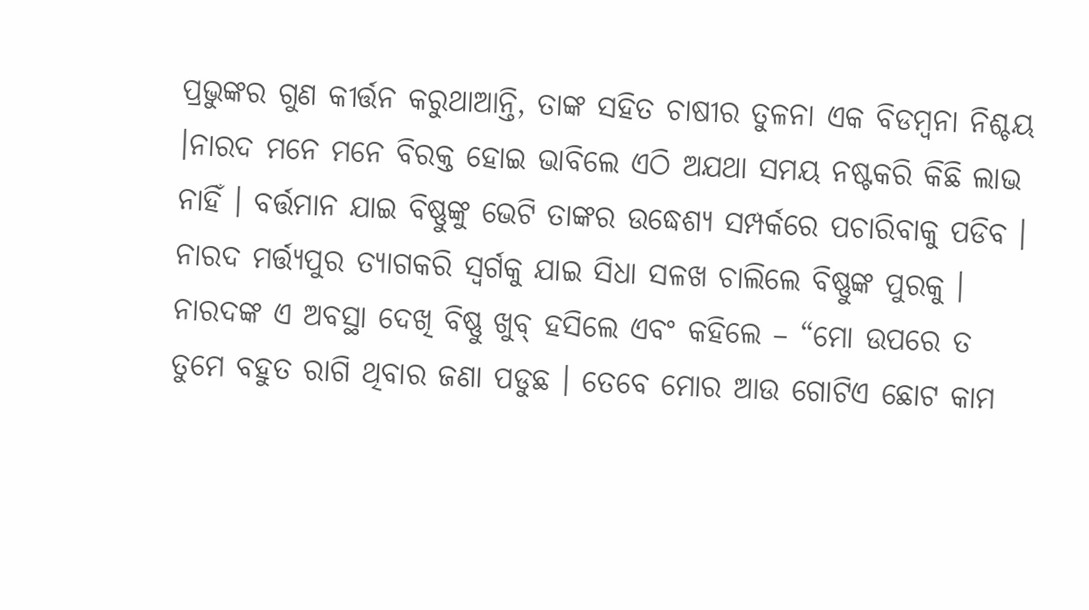ପ୍ରଭୁଙ୍କର ଗୁଣ କୀର୍ତ୍ତନ କରୁଥାଆନ୍ତି, ତାଙ୍କ ସହିତ ଚାଷୀର ତୁଳନା ଏକ ବିଡମ୍ବନା ନିଶ୍ଚୟ ।ନାରଦ ମନେ ମନେ ବିରକ୍ତ ହୋଇ ଭାବିଲେ ଏଠି ଅଯଥା ସମୟ ନଷ୍ଟକରି କିଛି ଲାଭ ନାହିଁ । ବର୍ତ୍ତମାନ ଯାଇ ବିଷ୍ଣୁଙ୍କୁ ଭେଟି ତାଙ୍କର ଉଦ୍ଧେଶ୍ୟ ସମ୍ପର୍କରେ ପଚାରିବାକୁ ପଡିବ । ନାରଦ ମର୍ତ୍ତ୍ୟପୁର ତ୍ୟାଗକରି ସ୍ୱର୍ଗକୁ ଯାଇ ସିଧା ସଳଖ ଚାଲିଲେ ବିଷ୍ଣୁଙ୍କ ପୁରକୁ । ନାରଦଙ୍କ ଏ ଅବସ୍ଥା ଦେଖି ବିଷ୍ଣୁ ଖୁବ୍ ହସିଲେ ଏବଂ କହିଲେ – “ମୋ ଉପରେ ତ ତୁମେ ବହୁତ ରାଗି ଥିବାର ଜଣା ପଡୁଛ । ତେବେ ମୋର ଆଉ ଗୋଟିଏ ଛୋଟ କାମ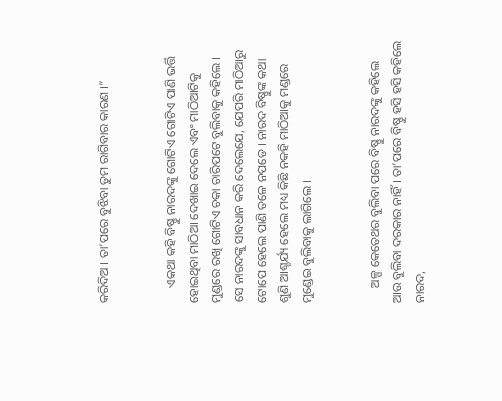କରିଦିଅ । ତା’ପରେ ବୁଝିବା ତୁମ ରାଗିବାର କାରଣ ।”


     ଏକଥା କହି ବିଷ୍ଣୁ ନାରଦଙ୍କୁ ଗୋଟିଏ ଗୋଟିଏ ପାଣି ଭର୍ତ୍ତି ହୋଇଥିବା ମାଠିଆ ଦେଖାଇ ଦେଲେ ଏବଂ ମାଠିଆଟିକୁ ମୁଣ୍ଡରେ ରଖି ଗୋଟିଏ ଚକା ଚାରିପଟେ ବୁଲିବାକୁ କହିଲେ । ସେ ନାରଦଙ୍କୁ ସାବଧାନ କରି ଦେଲେଯେ, ଯେପରି ମାଠିଆରୁ ଟୋପେ ହେଲେ ପାଣି ତଳେ ନପଡେ । ନାରଦ ବିଷ୍ଣୁଙ୍କ କଥା ଶୁଣି ଆଶ୍ଚର୍ଯ୍ୟ ହେଲେ ମଧ୍ୟ କିଛି ନକହି ମାଠିଆକୁ ମଣ୍ଡରେ ମୁଣ୍ଡେଇ ବୁଲିବାକୁ ଲାଗିଲେ ।


     ଅଳ୍ପ କେତେଥର ବୁଲିବା ପରେ ବିଷ୍ଣୁ ନାରଦଙ୍କୁ କହିଲେ ଆଉ ବୁଲିବା ଦରକାର ନାହିଁ । ତା’ପରେ ବିଷ୍ଣୁ ହସି ହସି କହିଲେ ନାରଦ,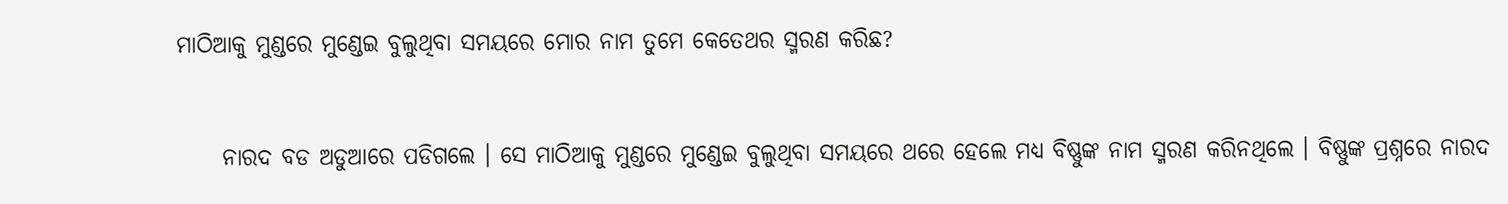ମାଠିଆକୁ ମୁଣ୍ଡରେ ମୁଣ୍ଡେଇ ବୁଲୁଥିବା ସମୟରେ ମୋର ନାମ ତୁମେ କେତେଥର ସ୍ମରଣ କରିଛ?


     ନାରଦ ବଡ ଅଡୁଆରେ ପଡିଗଲେ । ସେ ମାଠିଆକୁ ମୁଣ୍ଡରେ ମୁଣ୍ଡେଇ ବୁଲୁଥିବା ସମୟରେ ଥରେ ହେଲେ ମଧ୍ୟ ବିଷ୍ଣୁଙ୍କ ନାମ ସ୍ମରଣ କରିନଥିଲେ । ବିଷ୍ଣୁଙ୍କ ପ୍ରଶ୍ନରେ ନାରଦ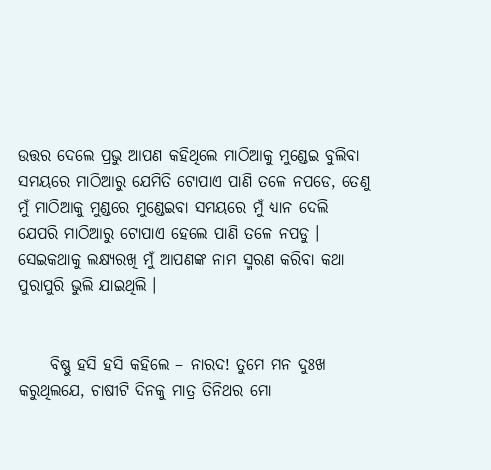ଉତ୍ତର ଦେଲେ ପ୍ରଭୁ ଆପଣ କହିଥିଲେ ମାଠିଆକୁ ମୁଣ୍ଡେଇ ବୁଲିବା ସମୟରେ ମାଠିଆରୁ ଯେମିତି ଟୋପାଏ ପାଣି ତଳେ ନପଡେ, ତେଣୁ ମୁଁ ମାଠିଆକୁ ମୁଣ୍ଡରେ ମୁଣ୍ଡେଇବା ସମୟରେ ମୁଁ ଧ୍ୟାନ ଦେଲି ଯେପରି ମାଠିଆରୁ ଟୋପାଏ ହେଲେ ପାଣି ତଳେ ନପଡୁ । ସେଇକଥାକୁ ଲକ୍ଷ୍ୟରଖି ମୁଁ ଆପଣଙ୍କ ନାମ ସ୍ମରଣ କରିବା କଥା ପୁରାପୁରି ଭୁଲି ଯାଇଥିଲି ।


     ବିଷ୍ଣୁ ହସି ହସି କହିଲେ – ନାରଦ! ତୁମେ ମନ ଦୁଃଖ କରୁଥିଲଯେ, ଚାଷୀଟି ଦିନକୁ ମାତ୍ର ତିନିଥର ମୋ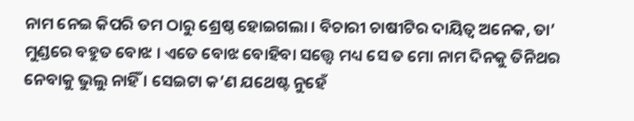ନାମ ନେଇ କିପରି ତମ ଠାରୁ ଶ୍ରେଷ୍ଠ ହୋଇଗଲା । ବିଚାରୀ ଚାଷୀଟିର ଦାୟିତ୍ୱ ଅନେକ, ତା’ ମୁଣ୍ଡରେ ବହୁତ ବୋଝ । ଏତେ ବୋଝ ବୋହିବା ସତ୍ତ୍ୱେ ମଧ୍ୟ ସେ ତ ମୋ ନାମ ଦିନକୁ ତିନିଥର ନେବାକୁ ଭୁଲୁ ନାହିଁ । ସେଇଟା କ’ଣ ଯଥେଷ୍ଟ ନୁହେଁ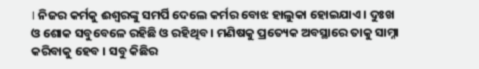। ନିଜର କର୍ମକୁ ଈଶ୍ୱରଙ୍କୁ ସମର୍ପି ଦେଲେ କର୍ମର ବୋଝ ହାଲୁକା ହୋଇଯାଏ । ଦୁଃଖ ଓ ଶୋକ ସବୁବେଳେ ରହିଛି ଓ ରହିଥିବ । ମଣିଷକୁ ପ୍ରତ୍ୟେକ ଅବସ୍ଥାରେ ତାକୁ ସାମ୍ନା କରିବାକୁ ହେବ । ସବୁ କିଛିର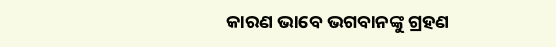କାରଣ ଭାବେ ଭଗବାନଙ୍କୁ ଗ୍ରହଣ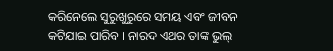କରିନେଲେ ସୁରୁଖୁରୁରେ ସମୟ ଏବଂ ଜୀବନ କଟିଯାଇ ପାରିବ । ନାରଦ ଏଥର ତାଙ୍କ ଭୁଲ୍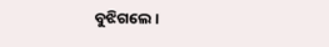ବୁଝିଗଲେ ।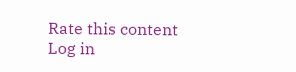Rate this content
Log in